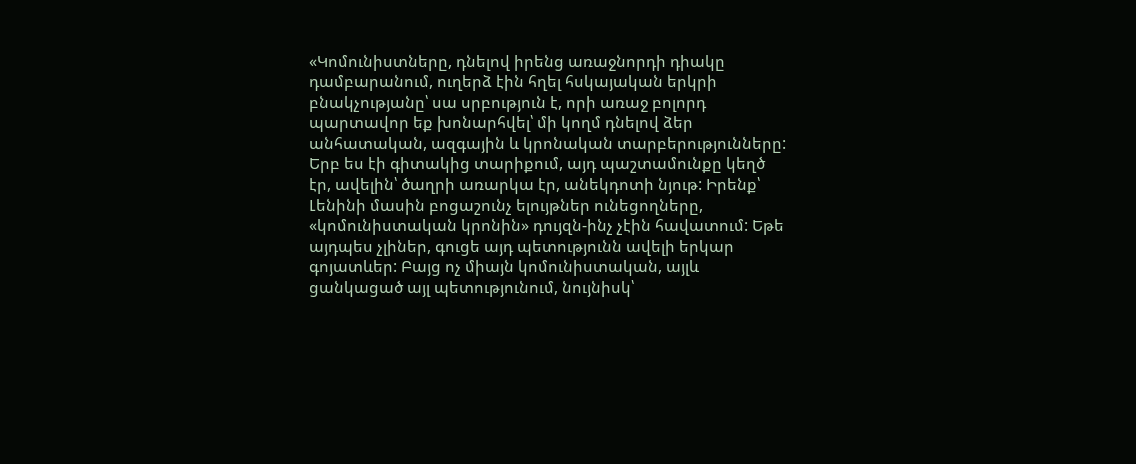«Կոմունիստները, դնելով իրենց առաջնորդի դիակը դամբարանում, ուղերձ էին հղել հսկայական երկրի բնակչությանը՝ սա սրբություն է, որի առաջ բոլորդ պարտավոր եք խոնարհվել՝ մի կողմ դնելով ձեր անհատական, ազգային և կրոնական տարբերությունները: Երբ ես էի գիտակից տարիքում, այդ պաշտամունքը կեղծ էր, ավելին՝ ծաղրի առարկա էր, անեկդոտի նյութ: Իրենք՝ Լենինի մասին բոցաշունչ ելույթներ ունեցողները, «կոմունիստական կրոնին» դույզն-ինչ չէին հավատում: Եթե այդպես չլիներ, գուցե այդ պետությունն ավելի երկար գոյատևեր: Բայց ոչ միայն կոմունիստական, այլև ցանկացած այլ պետությունում, նույնիսկ՝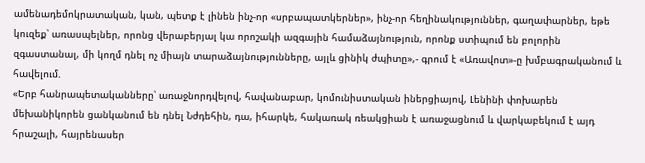ամենադեմոկրատական, կան, պետք է լինեն ինչ-որ «սրբապատկերներ», ինչ-որ հեղինակություններ, գաղափարներ, եթե կուզեք՝ առասպելներ, որոնց վերաբերյալ կա որոշակի ազգային համաձայնություն, որոնք ստիպում են բոլորին զգաստանալ, մի կողմ դնել ոչ միայն տարաձայնությունները, այլև ցինիկ ժպիտը»,- գրում է «Առավոտ»-ը խմբագրականում և հավելում.
«Երբ հանրապետականները՝ առաջնորդվելով, հավանաբար, կոմունիստական իներցիայով, Լենինի փոխարեն մեխանիկորեն ցանկանում են դնել Նժդեհին, դա, իհարկե, հակառակ ռեակցիան է առաջացնում և վարկաբեկում է այդ հրաշալի, հայրենասեր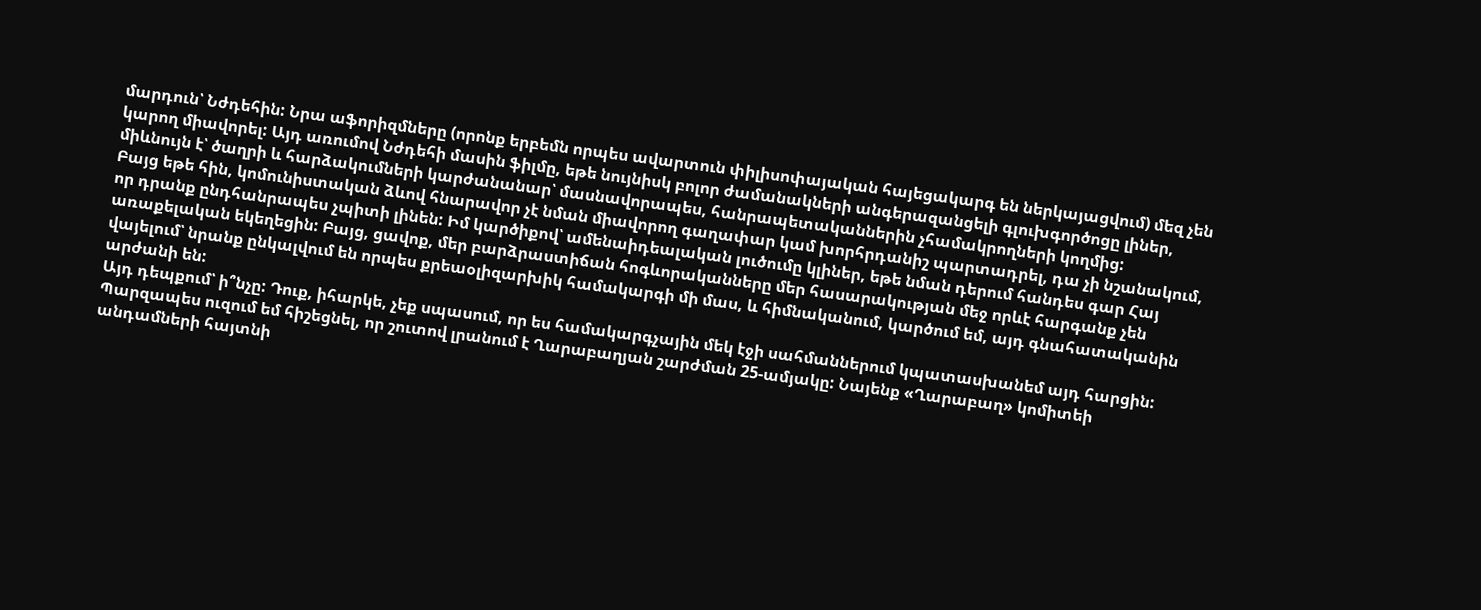մարդուն՝ Նժդեհին: Նրա աֆորիզմները (որոնք երբեմն որպես ավարտուն փիլիսոփայական հայեցակարգ են ներկայացվում) մեզ չեն կարող միավորել: Այդ առումով Նժդեհի մասին ֆիլմը, եթե նույնիսկ բոլոր ժամանակների անգերազանցելի գլուխգործոցը լիներ, միևնույն է՝ ծաղրի և հարձակումների կարժանանար՝ մասնավորապես, հանրապետականներին չհամակրողների կողմից:
Բայց եթե հին, կոմունիստական ձևով հնարավոր չէ նման միավորող գաղափար կամ խորհրդանիշ պարտադրել, դա չի նշանակում, որ դրանք ընդհանրապես չպիտի լինեն: Իմ կարծիքով՝ ամենաիդեալական լուծումը կլիներ, եթե նման դերում հանդես գար Հայ առաքելական եկեղեցին: Բայց, ցավոք, մեր բարձրաստիճան հոգևորականները մեր հասարակության մեջ որևէ հարգանք չեն վայելում՝ նրանք ընկալվում են որպես քրեաօլիզարխիկ համակարգի մի մաս, և հիմնականում, կարծում եմ, այդ գնահատականին արժանի են:
Այդ դեպքում՝ ի՞նչը: Դուք, իհարկե, չեք սպասում, որ ես համակարգչային մեկ էջի սահմաններում կպատասխանեմ այդ հարցին: Պարզապես ուզում եմ հիշեցնել, որ շուտով լրանում է Ղարաբաղյան շարժման 25-ամյակը: Նայենք «Ղարաբաղ» կոմիտեի անդամների հայտնի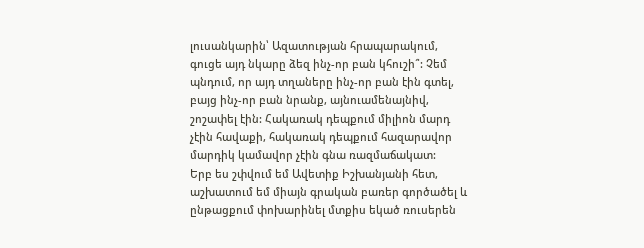լուսանկարին՝ Ազատության հրապարակում, գուցե այդ նկարը ձեզ ինչ-որ բան կհուշի՞: Չեմ պնդում, որ այդ տղաները ինչ-որ բան էին գտել, բայց ինչ-որ բան նրանք, այնուամենայնիվ, շոշափել էին: Հակառակ դեպքում միլիոն մարդ չէին հավաքի, հակառակ դեպքում հազարավոր մարդիկ կամավոր չէին գնա ռազմաճակատ:
Երբ ես շփվում եմ Ավետիք Իշխանյանի հետ, աշխատում եմ միայն գրական բառեր գործածել և ընթացքում փոխարինել մտքիս եկած ռուսերեն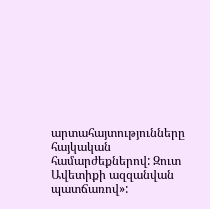արտահայտությունները հայկական համարժեքներով: Զուտ Ավետիքի ազզանվան պատճառով»: